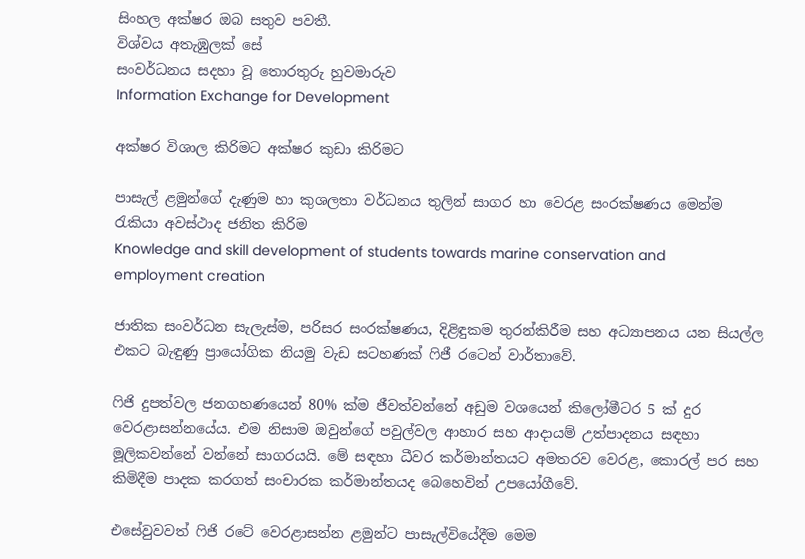සිංහල අක්ෂර ඔබ සතුව පවතී.
විශ්වය අතැඹුලක් සේ
සංවර්ධනය සදහා වූ තොරතුරු හුවමාරුව
Information Exchange for Development

අක්ෂර විශාල කිරිමට අක්ෂර කුඩා කිරිමට

පාසැල් ළමුන්ගේ දැණුම හා කුශලතා වර්ධනය තුලින් සාගර හා වෙරළ සංරක්ෂණය මෙන්ම රැකියා අවස්ථාද ජනිත කිරිම
Knowledge and skill development of students towards marine conservation and employment creation

ජාතික සංවර්ධන සැලැස්ම, පරිසර සංරක්ෂණය, දිළිඳුකම තුරන්කිරීම සහ අධ්‍යාපනය යන සියල්ල එකට බැඳුණු ප්‍රායෝගික නියමු වැඩ සටහණක් ෆිජී රටෙන් වාර්තාවේ.

ෆිජි දුපත්වල ජනගහණයෙන් 80% ක්ම ජීවත්වන්නේ අඩුම වශයෙන් කිලෝමීටර 5 ක් දුර වෙරළාසන්නයේය. එම නිසාම ඔවුන්ගේ පවුල්වල ආහාර සහ ආදායම් උත්පාදනය සඳහා මූලිකවන්නේ වන්නේ සාගරයයි. මේ සඳහා ධීවර කර්මාන්තයට අමතරව වෙරළ, කොරල් පර සහ කිමිදීම පාදක කරගත් සංචාරක කර්මාන්තයද බෙහෙවින් උපයෝගීවේ.

එසේවුවවත් ෆිජි රටේ වෙරළාසන්න ළමුන්ට පාසැල්වියේදීම මෙම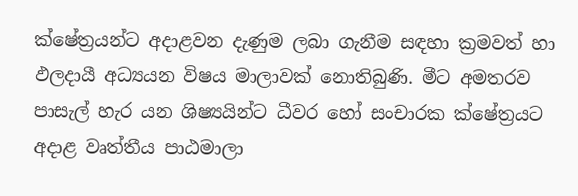ක්ෂේත්‍රයන්ට අදාළවන දැණුම ලබා ගැනීම සඳහා ක්‍රමවත් හා ඵලදායී අධ්‍යයන විෂය මාලාවක් නොතිබුණි. මීට අමතරව පාසැල් හැර යන ශිෂ්‍යයින්ට ධීවර හෝ සංචාරක ක්ෂේත්‍රයට අදාළ වෘත්තීය පාඨමාලා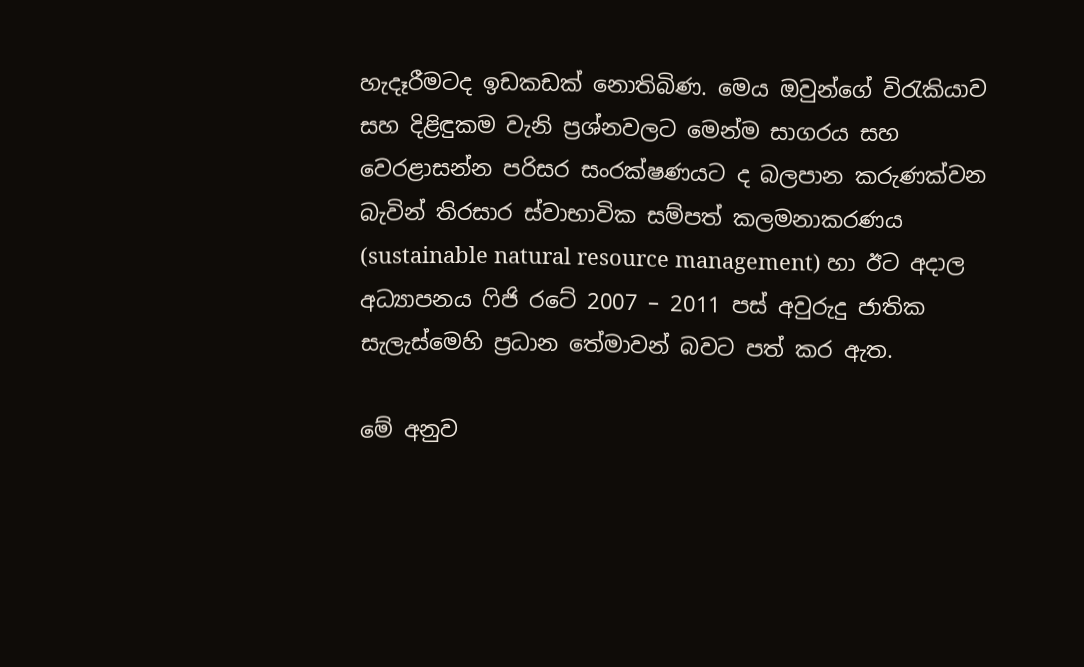හැදෑරීමටද ඉඩකඩක් නොතිබිණ. මෙය ඔවුන්ගේ විරැකියාව සහ දිළිඳුකම වැනි ප්‍රශ්නවලට මෙන්ම සාගරය සහ වෙරළාසන්න පරිසර සංරක්ෂණයට ද බලපාන කරුණක්වන බැවින් තිරසාර ස්වාභාවික සම්පත් කලමනාකරණය (sustainable natural resource management) හා ඊට අදාල අධ්‍යාපනය ෆිජි රටේ 2007 – 2011 පස් අවුරුදු ජාතික සැලැස්මෙහි ප්‍රධාන තේමාවන් බවට පත් කර ඇත.

මේ අනුව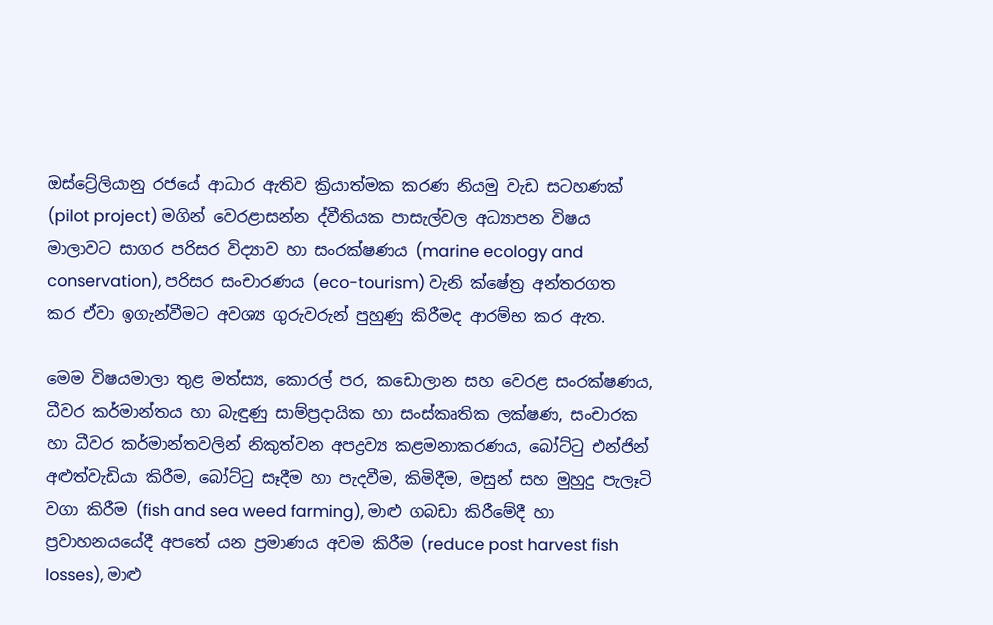ඔස්ට්‍රේලියානු රජයේ ආධාර ඇතිව ක්‍රියාත්මක කරණ නියමු වැඩ සටහණක් (pilot project) මගින් වෙරළාසන්න ද්වීතියක පාසැල්වල අධ්‍යාපන විෂය මාලාවට සාගර පරිසර විද්‍යාව හා සංරක්ෂණය (marine ecology and conservation), පරිසර සංචාරණය (eco-tourism) වැනි ක්ෂේත්‍ර අන්තරගත කර ඒවා ඉගැන්වීමට අවශ්‍ය ගුරුවරුන් පුහුණු කිරීමද ආරම්භ කර ඇත.

මෙම විෂයමාලා තුළ මත්ස්‍ය, කොරල් පර, කඩොලාන සහ වෙරළ සංරක්ෂණය, ධීවර කර්මාන්තය හා බැඳුණු සාම්ප්‍රදායික හා සංස්කෘතික ලක්ෂණ, සංචාරක හා ධීවර කර්මාන්තවලින් නිකුත්වන අපද්‍රව්‍ය කළමනාකරණය, බෝට්ටු එන්ජින් අළුත්වැඩියා කිරීම, බෝට්ටු සෑදීම හා පැදවීම, කිමිදීම, මසුන් සහ මුහුදු පැලෑටි වගා කිරීම (fish and sea weed farming), මාළු ගබඩා කිරීමේදී හා ප්‍රවාහනයයේදී අපතේ යන ප්‍රමාණය අවම කිරීම (reduce post harvest fish losses), මාළු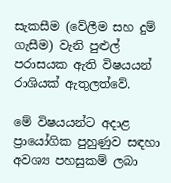සැකසීම (වේලීම සහ දුම් ගැසීම) වැනි පුළුල් පරාසයක ඇති විෂයයන් රාශියක් ඇතුලත්වේ.

මේ විෂයයන්ට අදාළ ප්‍රායෝගික පුහුණුව සඳහා අවශ්‍ය පහසුකම් ලබා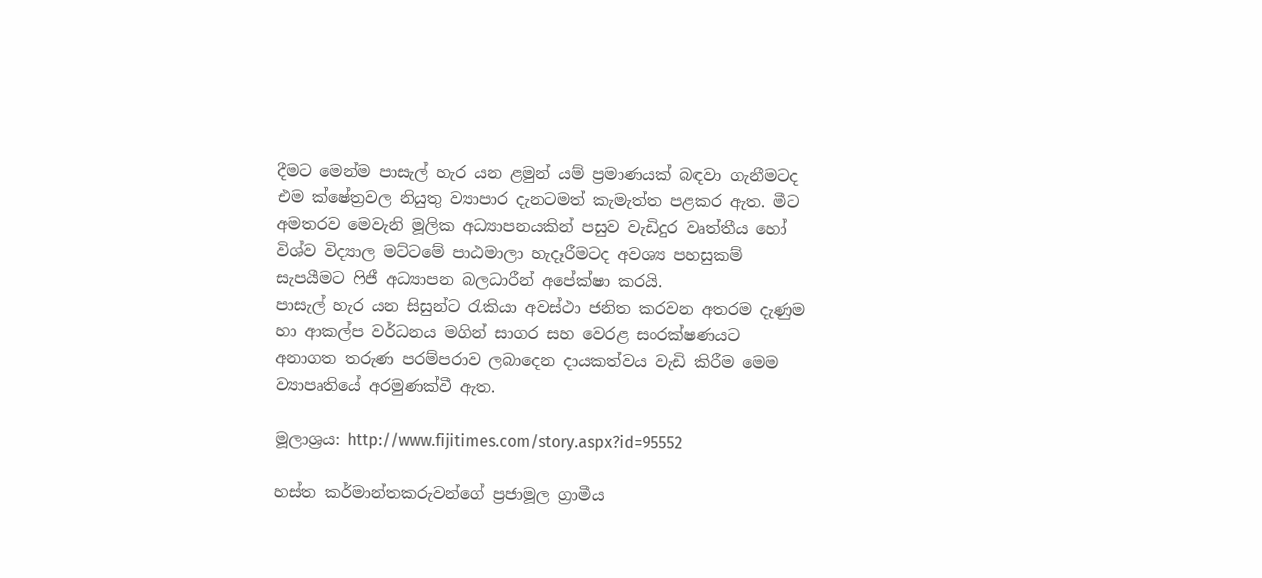දීමට මෙන්ම පාසැල් හැර යන ළමුන් යම් ප්‍රමාණයක් බඳවා ගැනීමටද  එම ක්ෂේත්‍රවල නියුතු ව්‍යාපාර දැනටමත් කැමැත්ත පළකර ඇත. මීට අමතරව මෙවැනි මූලික අධ්‍යාපනයකින් පසුව වැඩිදුර වෘත්තීය හෝ විශ්ව විද්‍යාල මට්ටමේ පාඨමාලා හැදෑරීමටද ‍අවශ්‍ය පහසුකම් සැපයීමට ෆිජී අධ්‍යාපන බලධාරීන් අපේක්ෂා කරයි.
පාසැල් හැර යන සිසුන්ට රැකියා අවස්ථා ජනිත කරවන අතරම දැණුම හා ආකල්ප වර්ධනය මගින් සාගර සහ වෙරළ සංරක්ෂණයට අනාගත තරුණ පරම්පරාව ලබාදෙන දායකත්වය වැඩි කිරීම මෙම ව්‍යාපෘතියේ අරමුණක්වී ඇත.

මූලාශ්‍රය: http://www.fijitimes.com/story.aspx?id=95552

හස්ත කර්මාන්තකරුවන්ගේ ‍ප්‍රජාමූල ග්‍රාමීය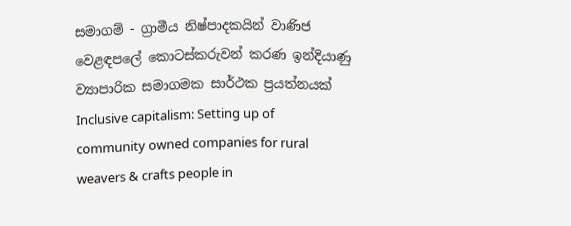සමාගම් - ග්‍රාමීය නිෂ්පාදකයින් වාණිජ වෙළඳපලේ කොටස්කරුවන් කරණ ඉන්දියාණු ව්‍යාපාරික සමාගමක සාර්ථක ප්‍රයත්නයක්
Inclusive capitalism: Setting up of community owned companies for rural weavers & crafts people in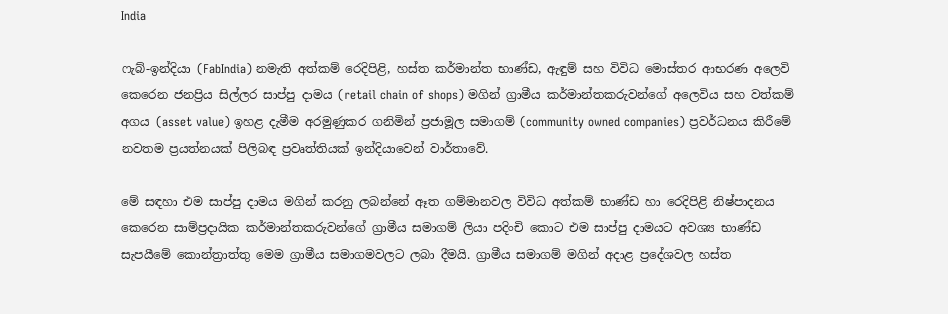India

ෆැබ්-ඉන්දියා (FabIndia) නමැති අත්කම් රෙදිපිළි, හස්ත කර්මාන්ත භාණ්ඩ, ඇඳුම් සහ විවිධ මොස්තර ආභරණ අලෙවි කෙරෙන ජනප්‍රිය සිල්ලර සාප්පු දාමය (retail chain of shops) මගින් ග්‍රාමීය කර්මාන්තකරුවන්ගේ අලෙවිය සහ වත්කම් අගය (asset value) ඉහළ දැමීම අරමුණුකර ගනිමින් ප්‍රජාමූල සමාගම් (community owned companies) ප්‍රවර්ධනය කිරීමේ නවතම ප්‍රයත්නයක් පිලිබඳ ප්‍රවෘත්තියක් ඉන්දියාවෙන් වාර්තාවේ.

මේ සඳහා එම සාප්පු දාමය මගින් කරනු ලබන්නේ ඈත ගම්මානවල විවිධ අත්කම් භාණ්ඩ හා රෙදිපිළි නිෂ්පාදනය කෙරෙන සාම්ප්‍රදායික කර්මාන්තකරුවන්ගේ ග්‍රාමීය සමාගම් ලියා පදිංචි කොට එම සාප්පු දාමයට අවශ්‍ය භාණ්ඩ සැපයීමේ කොන්ත්‍රාත්තු මෙම ග්‍රාමීය සමාගමවලට ලබා දීමයි. ග්‍රාමීය සමාගම් මගින් අදාළ ප්‍රදේශවල හස්ත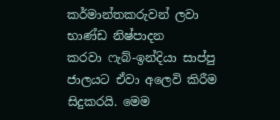කර්මාන්තකරුවන් ලවා භාණ්ඩ නිෂ්පාදන කරවා ‍ෆැබ්-ඉන්දියා සාප්පු ජාලයට ඒවා අලෙවි කිරීම සිදුකරයි. මෙම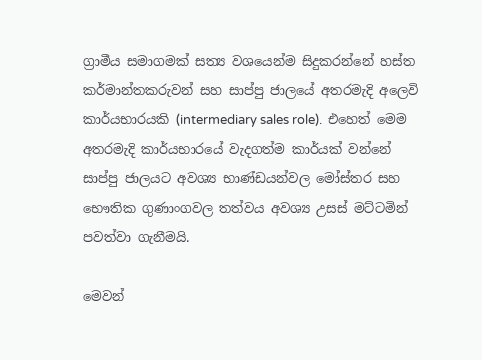ග්‍රාමීය සමාගමක් සත්‍ය වශයෙන්ම සිදුකරන්නේ හස්ත කර්මාන්තකරුවන් සහ සාප්පු ජාලයේ අතරමැදි අලෙවි කාර්යභාරයකි (intermediary sales role).  එහෙත් මෙම අතරමැදි කාර්යභාරයේ වැදගත්ම කාර්යක් වන්නේ සාප්පු ජාලයට අවශ්‍ය භාණ්ඩයන්වල මෝස්තර සහ භෞතික ගුණාංගවල තත්වය අවශ්‍ය උසස් මට්ටමින් පවත්වා ගැනීමයි.

මෙවන්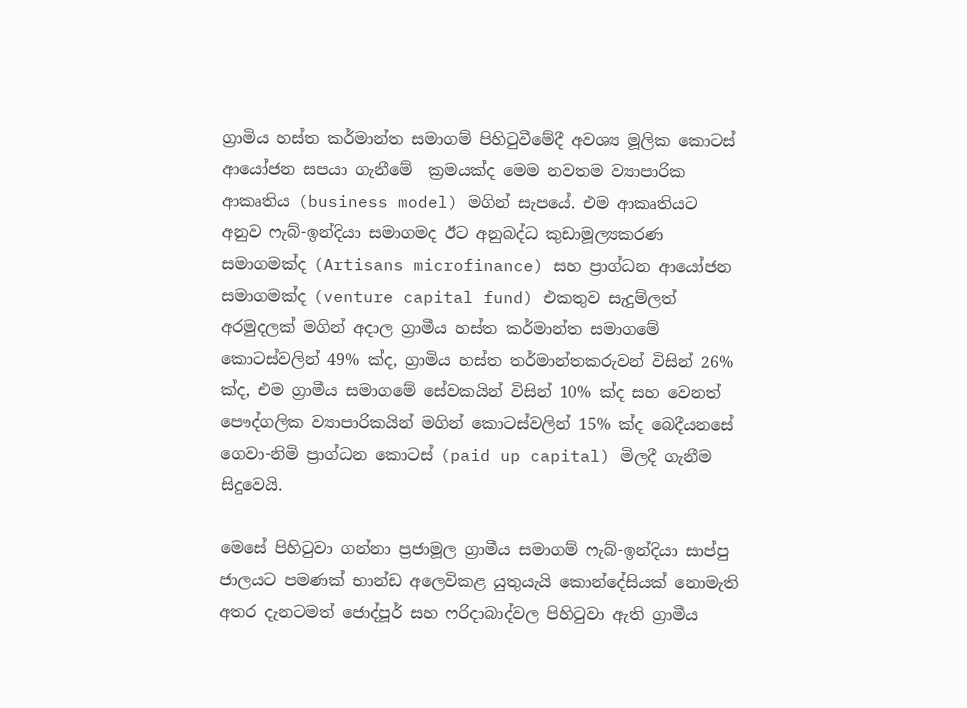ග්‍රාමිය හස්ත කර්මාන්ත සමාගම් පිහිටුවීමේදී අවශ්‍ය මූලික කොටස් ආයෝජන සපයා ගැනීමේ  ක්‍රමයක්ද මෙම නවතම ව්‍යාපාරික ආකෘතිය (business model) මගින් සැපයේ. එම ආකෘතියට අනුව ‍ෆැබ්-ඉන්දියා සමාගමද ඊට අනුබද්ධ කුඩාමූල්‍යකරණ සමාගමක්ද (Artisans microfinance) සහ ප්‍රාග්ධන ආයෝජන සමාගමක්ද (venture capital fund) එකතුව සැදුම්ලත් අරමුදලක් මගින් අදාල ග්‍රාමීය හස්ත කර්මාන්ත සමාගමේ කොටස්වලින් 49% ක්ද, ග්‍රාමිය හස්ත තර්මාන්තකරුවන් විසින් 26% ක්ද, එම ග්‍රාමීය සමාගමේ සේවකයින් විසින් 10% ක්ද සහ වෙනත් පෞද්ගලික ව්‍යාපාරිකයින් මගින් කොටස්වලින් 15% ක්ද බෙදීයනසේ ගෙවා-නිමි ප්‍රාග්ධන කොටස් (paid up capital) මිලදී ගැනීම සිදුවෙයි.

මෙසේ පිහිටුවා ගන්නා ප්‍රජාමූල ග්‍රාමීය සමාගම් ෆැබ්-ඉන්දියා සාප්පු ජාලයට පමණක් භාන්ඩ අලෙවිකළ යුතුයැයි කොන්දේසියක් නොමැති අතර දැනටමත් ජොද්පූර් සහ ෆරිදාබාද්වල පිහිටුවා ඇති ග්‍රාමීය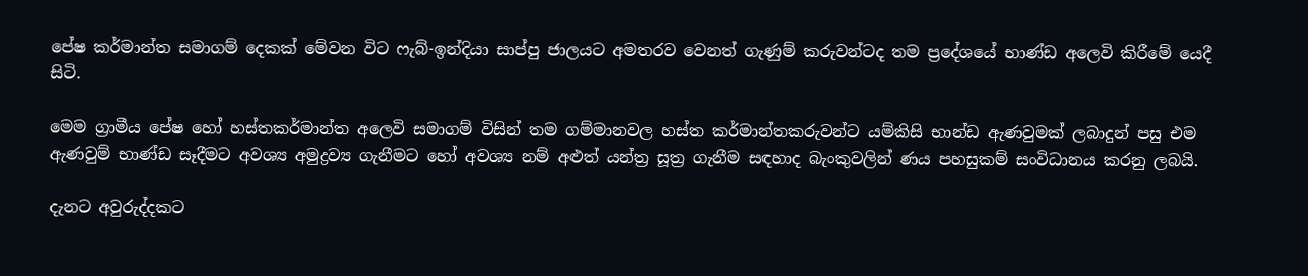පේෂ කර්මාන්ත සමාගම් දෙකක් මේවන විට ‍ෆැබ්-ඉන්දියා සාප්පු ජාලයට අමතරව වෙනත් ගැණුම් කරුවන්ටද තම ප්‍රදේශයේ භාණ්ඩ අලෙවි කිරීමේ යෙදී සිටි.

මෙම ග්‍රාමීය පේෂ හෝ හස්තකර්මාන්ත අලෙවි සමාගම් විසින් තම ගම්මානවල හස්ත කර්මාන්තකරුවන්ට යම්කිසි භාන්ඩ ඇණවුමක් ලබාදුන් පසු එම ඇණවුම් භාණ්ඩ සෑදීමට අවශ්‍ය අමුද්‍රව්‍ය ගැනීමට හෝ අවශ්‍ය නම් අළුත් යන්ත්‍ර සූත්‍ර ගැනීම සඳහාද බැංකුවලින් ණය පහසුකම් සංවිධානය කරනු ලබයි.

දැනට අවුරුද්දකට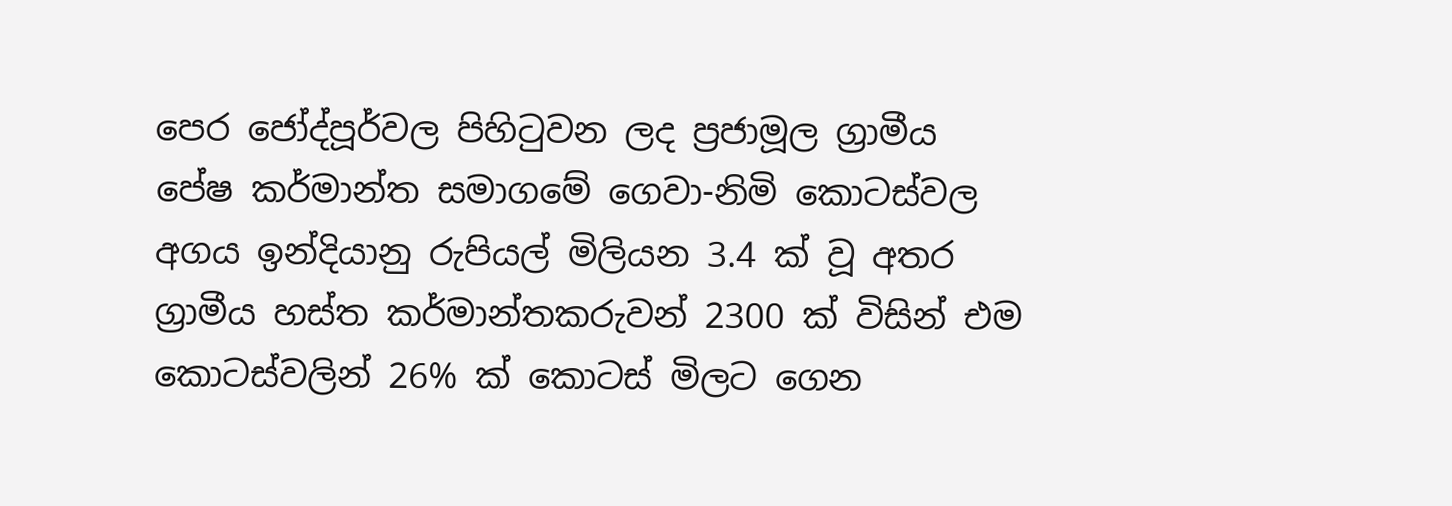පෙර ජෝද්පූර්වල පිහිටුවන ලද ප්‍රජාමූල ග්‍රාමීය පේෂ කර්මාන්ත සමාගමේ ගෙවා-නිමි කොටස්වල අගය ඉන්දියානු රුපියල් මිලියන 3.4 ක් වූ අතර ග්‍රාමීය හස්ත කර්මාන්තකරුවන් 2300 ක් විසින් එම කොටස්වලින් 26% ක් කොටස් මිලට ගෙන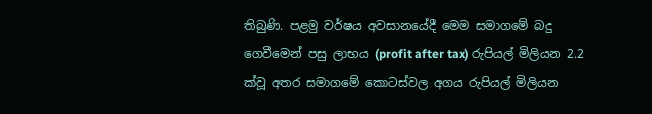තිබුණි. පළමු වර්ෂය අවසානයේදී මෙම සමාගමේ බදු ගෙවීමෙන් පසු ලාභය (profit after tax) රුපියල් මිලියන 2.2 ක්වූ අතර සමාගමේ කොටස්වල අගය රුපියල් මිලියන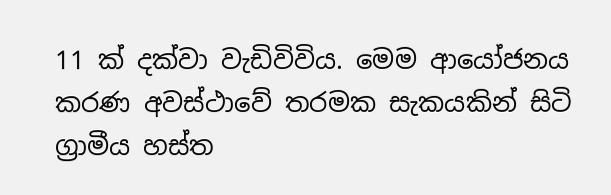11 ක් දක්වා වැඩිවිවිය. මෙම ආයෝජනය කරණ අවස්ථාවේ තරමක සැකයකින් සිටි ග්‍රාමීය හස්ත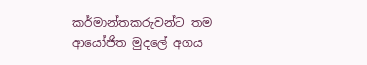කර්මාන්තකරුවන්ට තම ආයෝජිත මුදලේ අගය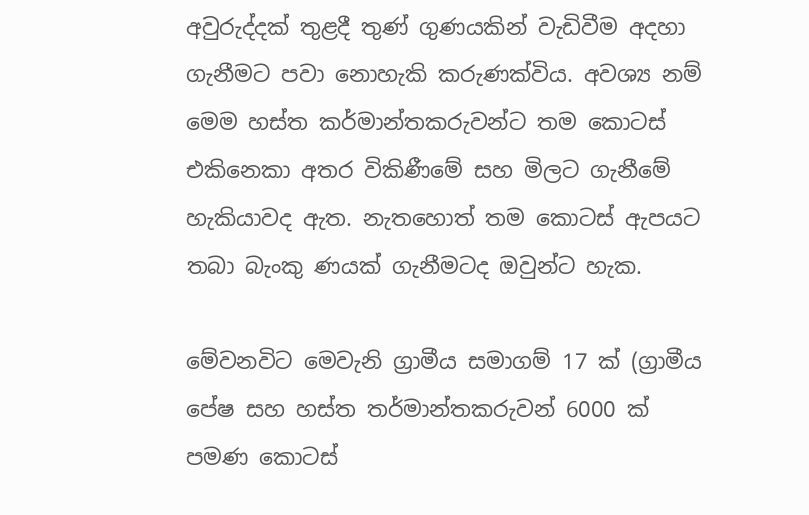අවුරුද්දක් තුළදී තුණ් ගුණයකින් වැඩිවීම අදහා ගැනීමට පවා නොහැකි කරුණක්විය. අවශ්‍ය නම් මෙම හස්ත කර්මාන්තකරුවන්ට තම කොටස් එකිනෙකා අතර විකිණීමේ සහ මිලට ගැනීමේ හැකියාවද ඇත. නැතහොත් තම කොටස් ඇපයට තබා බැංකු ණයක් ගැනීමටද ඔවුන්ට හැක.

මේවනවිට මෙවැනි ග්‍රාමීය සමාගම් 17 ක් (ග්‍රාමීය පේෂ සහ හස්ත තර්මාන්තකරුවන් 6000 ක් පමණ කොටස්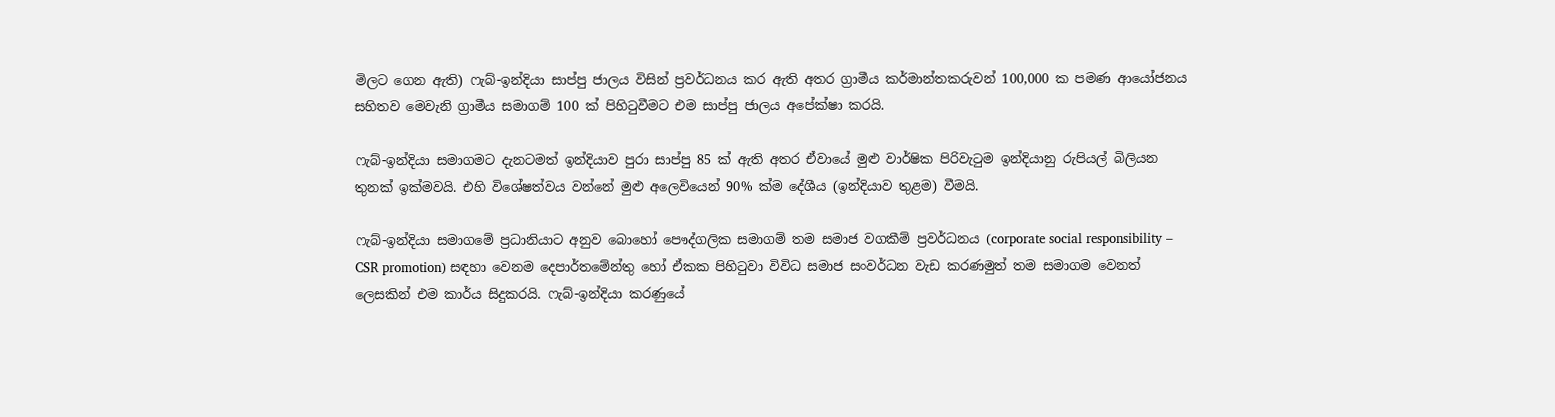මිලට ගෙන ඇති) ෆැබ්-ඉන්දියා සාප්පු ජාලය විසින් ප්‍රවර්ධනය කර ඇති අතර ග්‍රාමීය කර්මාන්තකරුවන් 100,000 ක පමණ ආයෝජනය සහිතව මෙවැනි ග්‍රාමීය සමාගම් 100 ක් පිහිටුවීමට එම සාප්පු ජාලය අපේක්ෂා කරයි.

ෆැබ්-ඉන්දියා සමාගමට දැනටමත් ඉන්දියාව පුරා සාප්පු 85 ක් ඇති අතර ඒවායේ මුළු වාර්ෂික පිරිවැටුම ඉන්දියානු රුපියල් බිලියන තුනක් ඉක්මවයි. එහි විශේෂත්වය වන්නේ මුළු අලෙවියෙන් 90% ක්ම දේශීය (ඉන්දියාව තුළම) වීමයි.

ෆැබ්-ඉන්දියා සමාගමේ ප්‍රධානියාට අනුව බොහෝ පෞද්ගලික සමාගම් තම සමාජ වගකීම් ප්‍රවර්ධනය (corporate social responsibility – CSR promotion) සඳහා වෙනම දෙපාර්තමේන්තු හෝ ඒකක පිහිටුවා විවිධ සමාජ සංවර්ධන වැඩ කරණමුත් තම සමාගම වෙනත් ලෙසකින් එම කාර්ය සිදුකරයි. ෆැබ්-ඉන්දියා කරණුයේ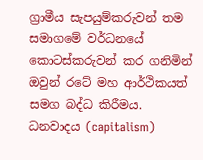ග්‍රාමීය සැපයුම්කරුවන් තම සමාගමේ වර්ධනයේ කොටස්කරුවන් කර ගනිමින් ඔවුන් රටේ මහ ආර්ථිකයත් සමග බද්ධ කිරීමය. ධනවාදය (capitalism)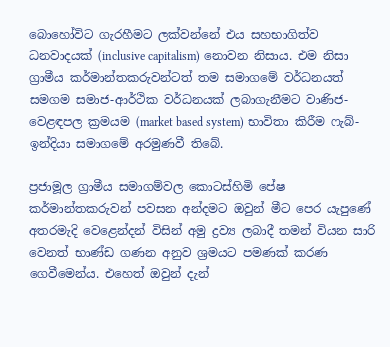බොහෝවිට ගැරහීමට ලක්වන්නේ එය සහභාගිත්ව ධනවාදයක් (inclusive capitalism) නොවන නිසාය. එම නිසා ග්‍රාමීය කර්මාන්තකරුවන්ටත් තම සමාගමේ වර්ධනයත් සමගම සමාජ-ආර්ථික වර්ධනයක් ලබාගැනීමට වාණිජ-වෙළඳපල ක්‍රමයම (market based system) භාවිතා කිරීම ෆැබ්-ඉන්දියා සමාගමේ අරමුණවී තිබේ.

ප්‍රජාමූල ග්‍රාමීය සමාගම්වල කොටස්හිමි පේෂ කර්මාන්තකරුවන් පවසන අන්දමට ඔවුන් මීට පෙර යැපුණේ අතරමැදි වෙළෙන්දන් විසින් අමු ද්‍රව්‍ය ලබාදී තමන් වියන සාරි වෙනත් භාණ්ඩ ගණන අනුව ශ්‍රමයට පමණක් කරණ ගෙවීමෙන්ය. එහෙත් ඔවුන් දැන්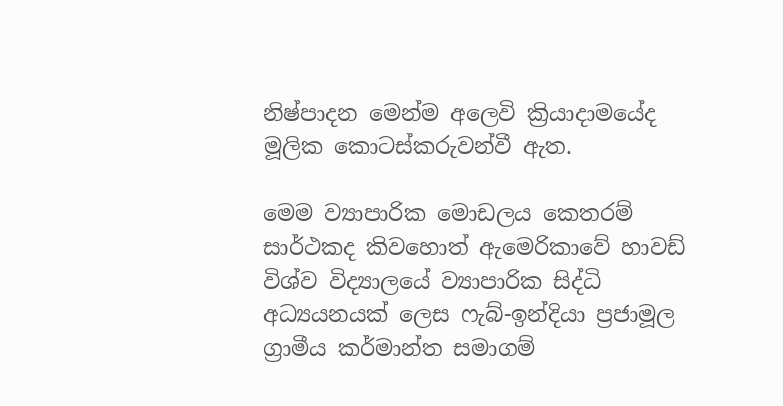නිෂ්පාදන මෙන්ම අලෙවි ක්‍රියාදාමයේද මූලික කොටස්කරුවන්වී ඇත.

මෙම ව්‍යාපාරික මොඩලය කෙතරම් සාර්ථකද කිවහොත් ඇමෙරිකාවේ හාවඩ් විශ්ව විද්‍යාලයේ ව්‍යාපාරික සිද්ධි අධ්‍යයනයක් ලෙස ෆැබ්-ඉන්දියා ප්‍රජාමූල ග්‍රාමීය කර්මාන්ත සමාගම්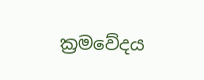ක්‍රමවේදය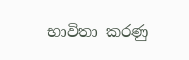භාවිතා කරණු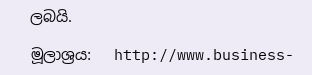ලබයි.

මූලාශ්‍රය:   http://www.business-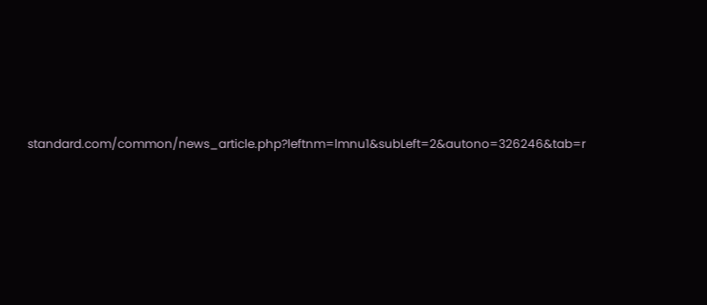standard.com/common/news_article.php?leftnm=lmnu1&subLeft=2&autono=326246&tab=r